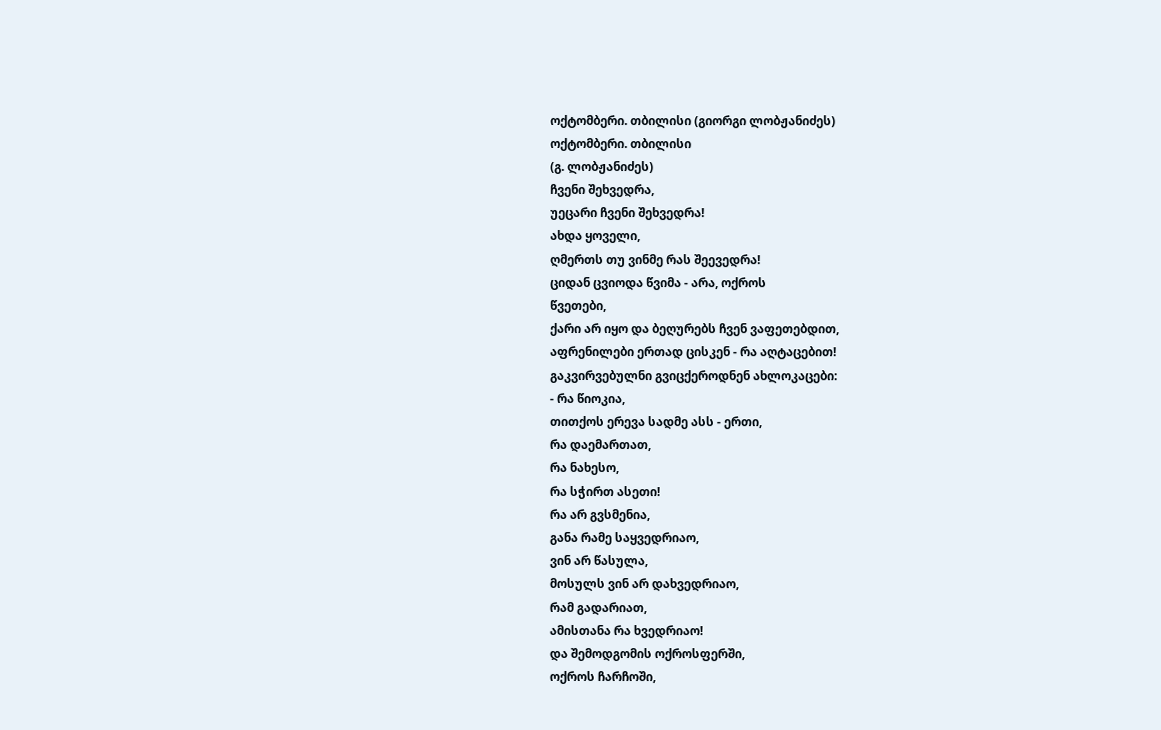ოქტომბერი. თბილისი (გიორგი ლობჟანიძეს)
ოქტომბერი. თბილისი
(გ. ლობჟანიძეს)
ჩვენი შეხვედრა,
უეცარი ჩვენი შეხვედრა!
ახდა ყოველი,
ღმერთს თუ ვინმე რას შეევედრა!
ციდან ცვიოდა წვიმა - არა, ოქროს
წვეთები,
ქარი არ იყო და ბეღურებს ჩვენ ვაფეთებდით,
აფრენილები ერთად ცისკენ - რა აღტაცებით!
გაკვირვებულნი გვიცქეროდნენ ახლოკაცები:
- რა წიოკია,
თითქოს ერევა სადმე ასს - ერთი,
რა დაემართათ,
რა ნახესო,
რა სჭირთ ასეთი!
რა არ გვსმენია,
განა რამე საყვედრიაო,
ვინ არ წასულა,
მოსულს ვინ არ დახვედრიაო,
რამ გადარიათ,
ამისთანა რა ხვედრიაო!
და შემოდგომის ოქროსფერში,
ოქროს ჩარჩოში,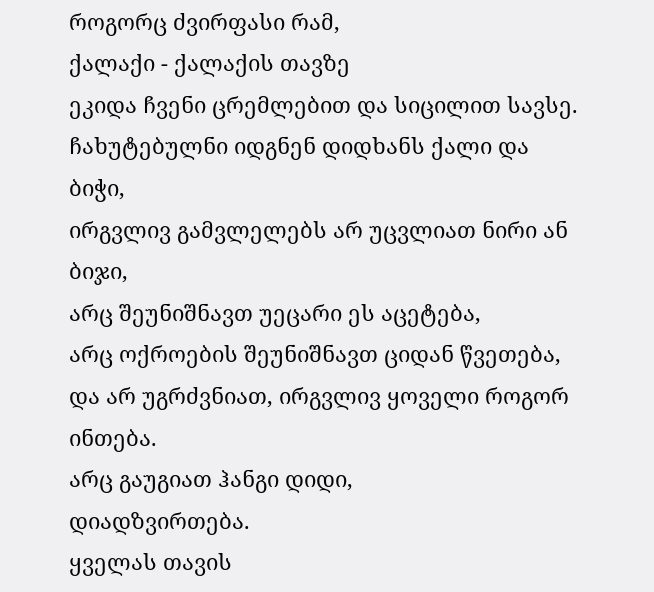როგორც ძვირფასი რამ,
ქალაქი - ქალაქის თავზე
ეკიდა ჩვენი ცრემლებით და სიცილით სავსე.
ჩახუტებულნი იდგნენ დიდხანს ქალი და ბიჭი,
ირგვლივ გამვლელებს არ უცვლიათ ნირი ან ბიჯი,
არც შეუნიშნავთ უეცარი ეს აცეტება,
არც ოქროების შეუნიშნავთ ციდან წვეთება,
და არ უგრძვნიათ, ირგვლივ ყოველი როგორ ინთება.
არც გაუგიათ ჰანგი დიდი,
დიადზვირთება.
ყველას თავის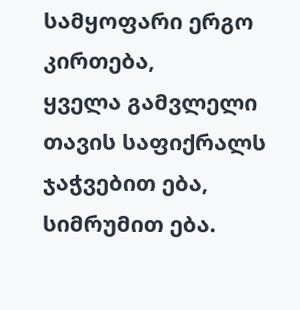სამყოფარი ერგო კირთება,
ყველა გამვლელი თავის საფიქრალს
ჯაჭვებით ება,
სიმრუმით ება.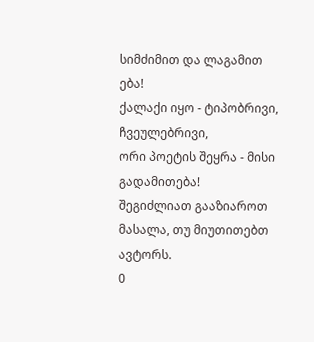სიმძიმით და ლაგამით ება!
ქალაქი იყო - ტიპობრივი,
ჩვეულებრივი,
ორი პოეტის შეყრა - მისი გადამითება!
შეგიძლიათ გააზიაროთ მასალა, თუ მიუთითებთ ავტორს.
0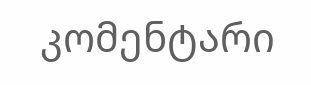კომენტარი